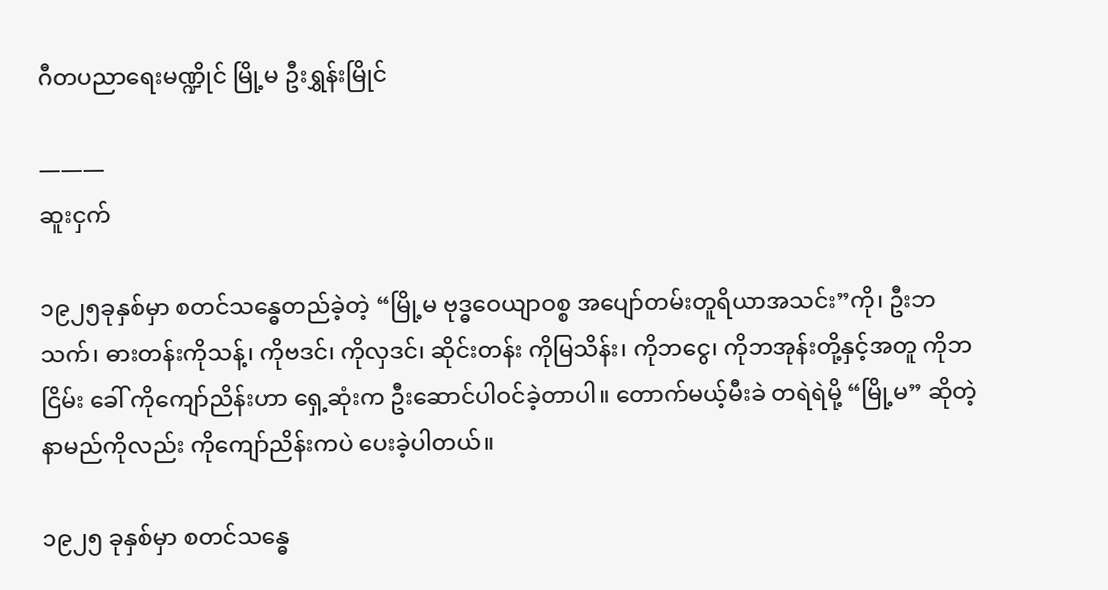ဂီတပညာရေးမဏ္ဍိုင် မြို့မ ဦးရွှန်းမြိုင်

———
ဆူးငှက်

၁၉၂၅ခုနှစ်မှာ စတင်သန္ဓေတည်ခဲ့တဲ့ “မြို့မ ဗုဒ္ဓဝေယျာဝစ္စ အပျော်တမ်းတူရိယာအသင်း”ကို၊ ဦးဘသက်၊ ဓားတန်းကိုသန့်၊ ကိုဗဒင်၊ ကိုလှဒင်၊ ဆိုင်းတန်း ကိုမြသိန်း၊ ကိုဘငွေ၊ ကိုဘအုန်းတို့နှင့်အတူ ကိုဘငြိမ်း ခေါ် ကိုကျော်ညိန်းဟာ ရှေ့ဆုံးက ဦးဆောင်ပါဝင်ခဲ့တာပါ။ တောက်မယ့်မီးခဲ တရဲရဲမို့ “မြို့မ” ဆိုတဲ့ နာမည်ကိုလည်း ကိုကျော်ညိန်းကပဲ ပေးခဲ့ပါတယ်။

၁၉၂၅ ခုနှစ်မှာ စတင်သန္ဓေ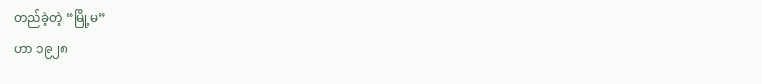တည်ခဲ့တဲ့ “မြို့မ”
ဟာ ၁၉၂၈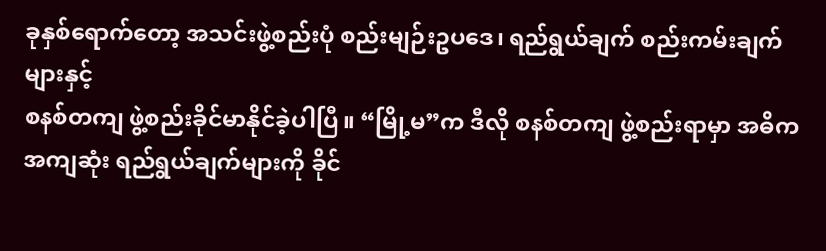ခုနှစ်ရောက်တော့ အသင်းဖွဲ့စည်းပုံ စည်းမျဉ်းဥပဒေ၊ ရည်ရွယ်ချက် စည်းကမ်းချက်များနှင့်
စနစ်တကျ ဖွဲ့စည်းခိုင်မာနိုင်ခဲ့ပါပြီ။ “မြို့မ”က ဒီလို စနစ်တကျ ဖွဲ့စည်းရာမှာ အဓိကအကျဆုံး ရည်ရွယ်ချက်များကို ခိုင်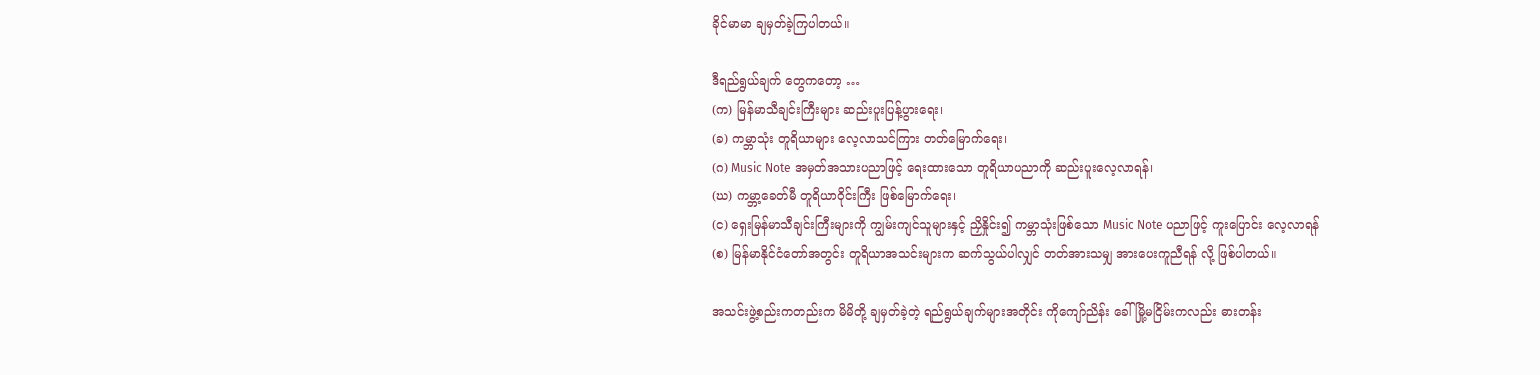ခိုင်မာမာ ချမှတ်ခဲ့ကြပါတယ်။

ဒီရည်ရွယ်ချက် တွေကတော့ …
(က) မြန်မာသီချင်းကြီးများ ဆည်းပူးပြန့်ပွားရေး၊
(ခ) ကမ္ဘာသုံး တူရိယာများ လေ့လာသင်ကြား တတ်မြောက်ရေး၊
(ဂ) Music Note အမှတ်အသားပညာဖြင့် ရေးထားသော တူရိယာပညာကို ဆည်းပူးလေ့လာရန်၊
(ဃ) ကမ္ဘာ့ခေတ်မီ တူရိယာဝိုင်းကြီး ဖြစ်မြောက်ရေး၊
(င) ရှေးမြန်မာသီချင်းကြီးများကို ကျွမ်းကျင်သူများနှင့် ညှိနှိုင်း၍ ကမ္ဘာသုံးဖြစ်သော Music Note ပညာဖြင့် ကူးပြောင်း လေ့လာရန်
(စ) မြန်မာနိုင်ငံတော်အတွင်း တူရိယာအသင်းများက ဆက်သွယ်ပါလျှင် တတ်အားသမျှ အားပေးကူညီရန် လို့ ဖြစ်ပါတယ်။

အသင်းဖွဲ့စည်းကတည်းက မိမိတို့ ချမှတ်ခဲ့တဲ့ ရည်ရွယ်ချက်များအတိုင်း ကိုကျော်ညိန်း ခေါ် မြို့မငြိမ်းကလည်း ဓားတန်း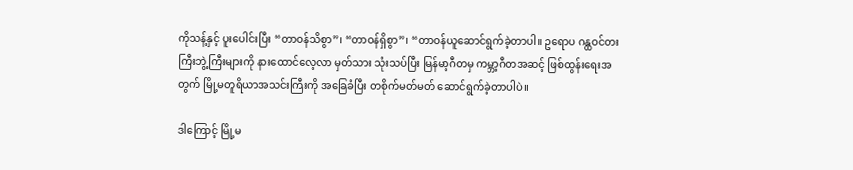ကိုသန့်နှင့် ပူးပေါင်းပြီး “တာဝန်သိစွာ”၊ “တာဝန်ရှိစွာ”၊ “တာဝန်ယူဆောင်ရွက်ခဲ့တာပါ။ ဥရောပ ဂန္ထဝင်တးကြီးဘွဲ့ကြီးများကို နားထောင်လေ့လာ မှတ်သား သုံးသပ်ပြီး မြန်မာ့ဂီတမှ ကမ္ဘာ့ဂီတအဆင့် ဖြစ်ထွန်းရေးအတွက် မြို့မတူရိယာအသင်းကြီးကို အခြေခံပြီး တစိုက်မတ်မတ် ဆောင်ရွက်ခဲ့တာပါပဲ။

ဒါကြောင့် မြို့မ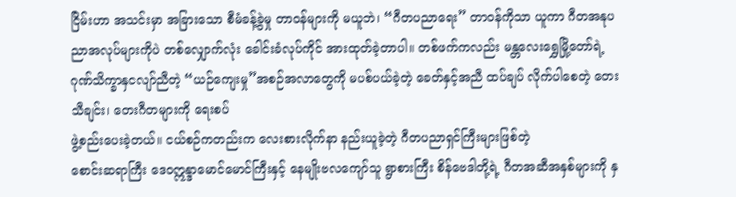ငြိမ်းဟာ အသင်းမှာ အခြားသော စီမံခန့်ခွဲမှု တာဝန်များကို မယူဘဲ၊ “ဂီတပညာရေး” တာဝန်ကိုသာ ယူကာ ဂီတအနုပညာအလုပ်များကိုပဲ တစ်လျှောက်လုံး ခေါင်းခံလုပ်ကိုင် အားထုတ်ခဲ့တာပါ။ တစ်ဖက်ကလည်း မန္တလေးရွှေမြို့တော်ရဲ့ ဂုဏ်သိက္ခာနှငလျာ်ညီတဲ့ “ယဉ်ကျေးမှု”အစဉ်အလာတွေကို မပစ်ပယ်ခဲ့တဲ့ ခေတ်နှင့်အညီ ထပ်ချပ် လိုက်ပါစေတဲ့ တေးသီချင်း၊ တေးဂီတများကို ရေးစပ်
ဖွဲ့စည်းပေးခဲ့တယ်။ ငယ်စဉ်ကတည်းက လေးစားလိုက်နာ နည်းယူခဲ့တဲ့ ဂီတပညာရှင်ကြီးများဖြစ်တဲ့
စောင်းဆရာကြီး ဒေဝဣန္ဒာမောင်မောင်ကြီးနှင့် နေမျိုးဗလကျော်သူ ရွာစားကြီး စိန်ဗေဒါတို့ရဲ့ ဂီတအဆီအနှစ်များကို နှ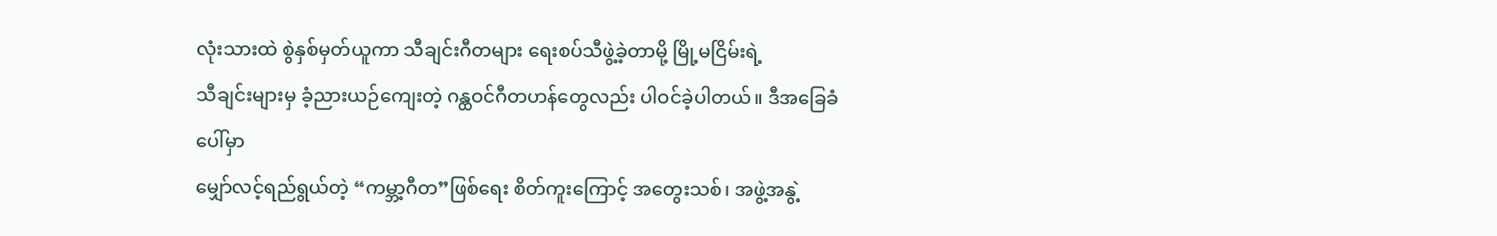လုံးသားထဲ စွဲနှစ်မှတ်ယူကာ သီချင်းဂီတများ ရေးစပ်သီဖွဲ့ခဲ့တာမို့ မြို့မငြိမ်းရဲ့
သီချင်းများမှ ခံ့ညားယဉ်ကျေးတဲ့ ဂန္ထဝင်ဂီတဟန်တွေလည်း ပါဝင်ခဲ့ပါတယ်။ ဒီအခြေခံပေါ်မှာ
မျှော်လင့်ရည်ရွယ်တဲ့ “ကမ္ဘာ့ဂီတ”ဖြစ်ရေး စိတ်ကူးကြောင့် အတွေးသစ်၊ အဖွဲ့အနွဲ့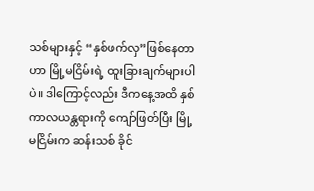သစ်များနှင့် “နှစ်ဖက်လှ”ဖြစ်နေတာဟာ မြို့မငြိမ်းရဲ့ ထူးခြားချက်များပါပဲ။ ဒါကြောင့်လည်း ဒီကနေ့အထိ နှစ်ကာလယန္တရားကို ကျော်ဖြတ်ပြီး မြို့မငြိမ်းက ဆန်းသစ် ခိုင်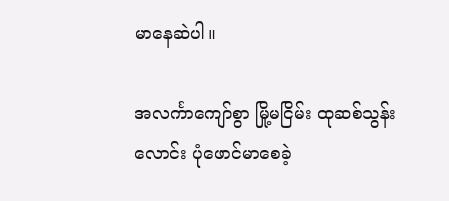မာနေဆဲပါ။

အလင်္ကာကျော်စွာ မြို့မငြိမ်း ထုဆစ်သွန်းလောင်း ပုံဖောင်မာစေခဲ့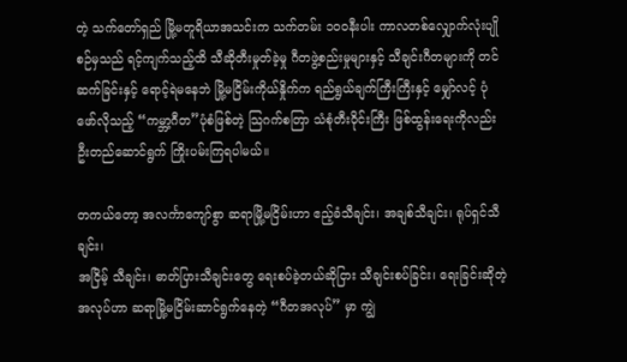တဲ့ သက်တော်ရှည် မြို့မတူရိယာအသင်းက သက်တမ်း ၁၀၀နီးပါး ကာလတစ်လျှောက်လုံးပျိုစဉ်မှသည် ရင့်ကျက်သည့်ထိ သီဆိုတီးမှုတ်ခဲ့မှု ဂီတဖွဲ့စည်းမှုများနှင့် သီချင်းဂီတများကို တင်ဆက်ခြင်းနှင့် ရောင့်ရဲမနေဘဲ မြို့မငြိမ်းကိုယ်နှိုက်က ရည်ရွယ်ချက်ကြီးကြီးနှင့် မျှော်လင့် ပုံဖော်လိုသည့် “ကမ္ဘာ့ဂီတ”ပုံစံဖြစ်တဲ့ သြဂက်စတြာ သံစုံတီးဝိုင်းကြီး ဖြစ်ထွန်းရေးကိုလည်း ဦးတည်ဆောင်ရွက် ကြိုးပမ်းကြရပါမယ်။

တကယ်တော့ အလင်္ကာကျော်စွာ ဆရာမြို့မငြိမ်းဟာ ဧည့်ခံသီချင်း၊ အချစ်သီချင်း၊ ရုပ်ရှင်သီချင်း၊
အငြိမ့် သီချင်း၊ ဓာတ်ပြားသီချင်းတွေ ရေးစပ်ခဲ့တယ်ဆိုငြား သီချင်းစပ်ခြင်း၊ ရေးခြင်းဆိုတဲ့အလုပ်ဟာ ဆရာမြို့မငြိမ်းဆာင်ရွက်နေတဲ့ “ဂီတအလုပ်” မှာ ကျွဲ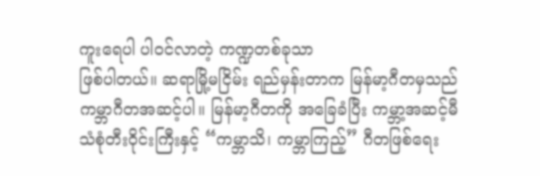ကူးရေပါ ပါဝင်လာတဲ့ ကဏ္ဍတစ်ခုသာ
ဖြစ်ပါတယ်။ ဆရာမြို့မငြိမ်း ရည်မှန်းတာက မြန်မာ့ဂီတမှသည် ကမ္ဘာဂီတအဆင့်ပါ။ မြန်မာ့ဂီတကို အခြေခံပြီး ကမ္ဘာ့အဆင့်မီ သံစုံတီးဝိုင်းကြီးနှင့် “ကမ္ဘာသိ၊ ကမ္ဘာကြည့်” ဂီတဖြစ်ရေး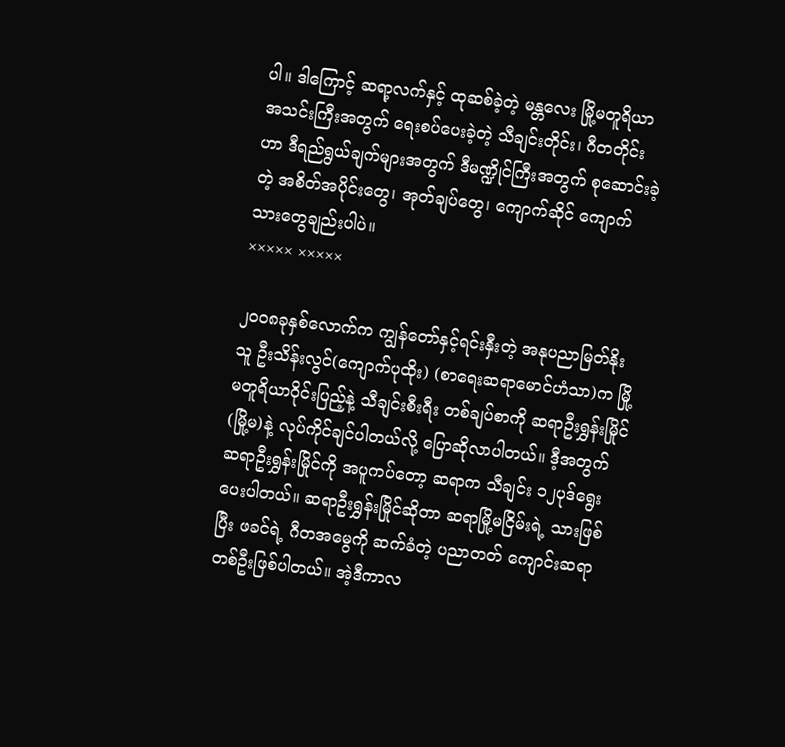ပါ။ ဒါကြောင့် ဆရာ့လက်နှင့် ထုဆစ်ခဲ့တဲ့ မန္တလေး မြို့မတူရိယာအသင်းကြီးအတွက် ရေးစပ်ပေးခဲ့တဲ့ သီချင်းတိုင်း၊ ဂီတတိုင်းဟာ ဒီရည်ရွယ်ချက်များအတွက် ဒီမဏ္ဍိုင်ကြီးအတွက် စုဆောင်းခဲ့တဲ့ အစိတ်အပိုင်းတွေ၊ အုတ်ချပ်တွေ၊ ကျောက်ဆိုင် ကျောက်သားတွေချည်းပါပဲ။
××××× ×××××

၂၀၀၈ခုနှစ်လောက်က ကျွန်တော်နှင့်ရင်းနှီးတဲ့ အနုပညာမြတ်နိုးသူ ဦးသိန်းလွင်(ကျောက်ပုထိုး) (စာရေးဆရာမောင်ဟံသာ)က မြို့မတူရိယာဝိုင်းပြည့်နဲ့ သီချင်းစီးရီး တစ်ချပ်စာကို ဆရာဦးရွှန်းမြိုင်(မြို့မ)နဲ့ လုပ်ကိုင်ချင်ပါတယ်လို့ ပြောဆိုလာပါတယ်။ ဒီ့အတွက် ဆရာဦးရွှန်းမြိုင်ကို အပူကပ်တော့ ဆရာက သီချင်း ၁၂ပုဒ်ရွေးပေးပါတယ်။ ဆရာဦးရွှန်းမြိုင်ဆိုတာ ဆရာမြို့မငြိမ်းရဲ့ သားဖြစ်ပြီး ဖခင်ရဲ့ ဂီတအမွေကို ဆက်ခံတဲ့ ပညာတတ် ကျောင်းဆရာတစ်ဦးဖြစ်ပါတယ်။ အဲ့ဒီကာလ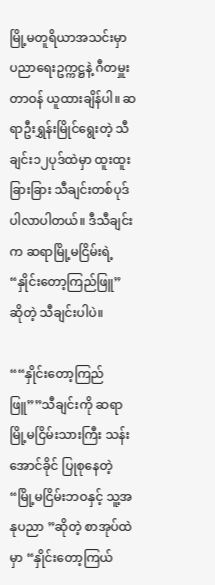မြို့မတူရိယာအသင်းမှာ ပညာရေးဥက္ကဋ္ဌနဲ့ ဂီတမှူးတာဝန် ယူထားချိန်ပါ။ ဆရာဦးရွှန်းမြိုင်ရွေးတဲ့ သီချင်း၁၂ပုဒ်ထဲမှာ ထူးထူးခြားခြား သီချင်းတစ်ပုဒ် ပါလာပါတယ်။ ဒီသီချင်းက ဆရာမြို့မငြိမ်းရဲ့ “နှိုင်းတော့ကြည်ဖြူ” ဆိုတဲ့ သီချင်းပါပဲ။

““နှိုင်းတော့ကြည်ဖြူ””သီချင်းကို ဆရာမြို့မငြိမ်းသားကြီး သန်းအောင်ခိုင် ပြုစုနေတဲ့ “မြို့မငြိမ်းဘဝနှင့် သူ့အနုပညာ ”ဆိုတဲ့ စာအုပ်ထဲမှာ “နှိုင်းတော့ကြယ်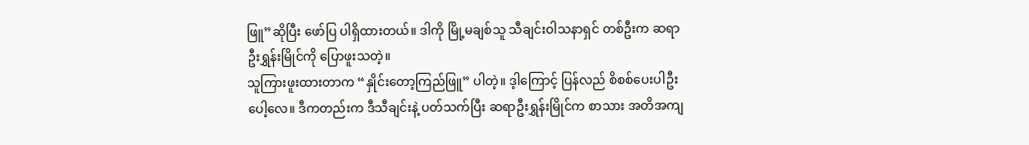ဖြူ”ဆိုပြီး ဖော်ပြ ပါရှိထားတယ်။ ဒါကို မြို့မချစ်သူ သီချင်းဝါသနာရှင် တစ်ဦးက ဆရာဦးရွှန်းမြိုင်ကို ပြောဖူးသတဲ့။
သူကြားဖူးထားတာက “နှိုင်းတော့ကြည်ဖြူ” ပါတဲ့။ ဒ့ါကြောင့် ပြန်လည် စိစစ်ပေးပါဦးပေါ့လေ။ ဒီကတည်းက ဒီသီချင်းနဲ့ ပတ်သက်ပြီး ဆရာဦးရွှန်းမြိုင်က စာသား အတိအကျ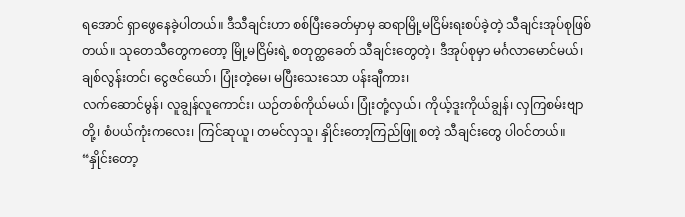ရအောင် ရှာဖွေနေခဲ့ပါတယ်။ ဒီသီချင်းဟာ စစ်ပြီးခေတ်မှာမှ ဆရာမြို့မငြိမ်းရးစပ်ခဲ့တဲ့ သီချင်းအုပ်စုဖြစ်တယ်။ သုတေသီတွေကတော့ မြို့မငြိမ်းရဲ့ စတုတ္ထခေတ် သီချင်းတွေတဲ့၊ ဒီအုပ်စုမှာ မင်္ဂလာမောင်မယ်၊ ချစ်လွန်းတင်၊ ငွေဇင်ယော်၊ ပြုံးတဲ့မေ၊ မပြီးသေးသော ပန်းချီကား၊
လက်ဆောင်မွန်၊ လူချွန်လူကောင်း၊ ယဉ်တစ်ကိုယ်မယ်၊ ပြုံးတုံ့လှယ်၊ ကိုယ့်ဒူးကိုယ်ချွန်၊ လှကြစမ်းဗျာတို့၊ စံပယ်ကုံးကလေး၊ ကြင်ဆုယူ၊ တမင်လှသူ၊ နှိုင်းတော့ကြည်ဖြူ စတဲ့ သီချင်းတွေ ပါဝင်တယ်။ “နှိုင်းတော့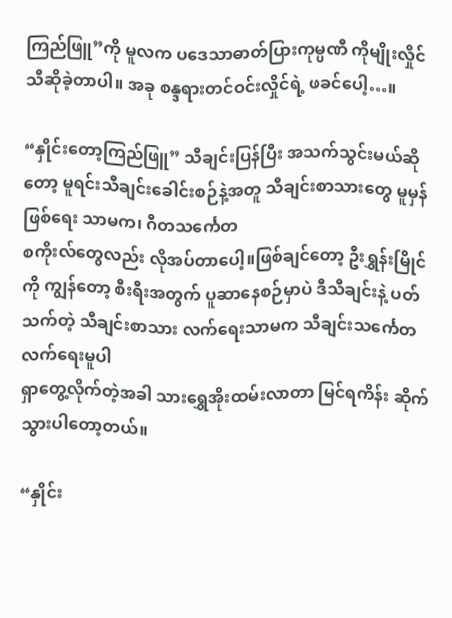ကြည်ဖြူ”ကို မူလက ပဒေသာဓာတ်ပြားကုမ္ပဏီ ကိုမျိုးလှိုင် သီဆိုခဲ့တာပါ။ အခု စန္ဒရားတင်ဝင်းလှိုင်ရဲ့ ဖခင်ပေါ့…။

“နှိုင်းတော့ကြည်ဖြူ” သီချင်းပြန်ပြီး အသက်သွင်းမယ်ဆိုတော့ မူရင်းသီချင်းခေါင်းစဉ်နဲ့အတူ သီချင်းစာသားတွေ မူမှန်ဖြစ်ရေး သာမက၊ ဂီတသင်္ကေတ
စကိုးလ်တွေလည်း လိုအပ်တာပေါ့။ဖြစ်ချင်တော့ ဦးရွှန်းမြိုင်ကို ကျွန်တော့ စီးရီးအတွက် ပူဆာနေစဉ်မှာပဲ ဒီသီချင်းနဲ့ ပတ်သက်တဲ့ သီချင်းစာသား လက်ရေးသာမက သီချင်းသင်္ကေတ လက်ရေးမူပါ
ရှာတွေ့လိုက်တဲ့အခါ သားရွှေအိုးထမ်းလာတာ မြင်ရကိန်း ဆိုက်သွားပါတော့တယ်။

“နှိုင်း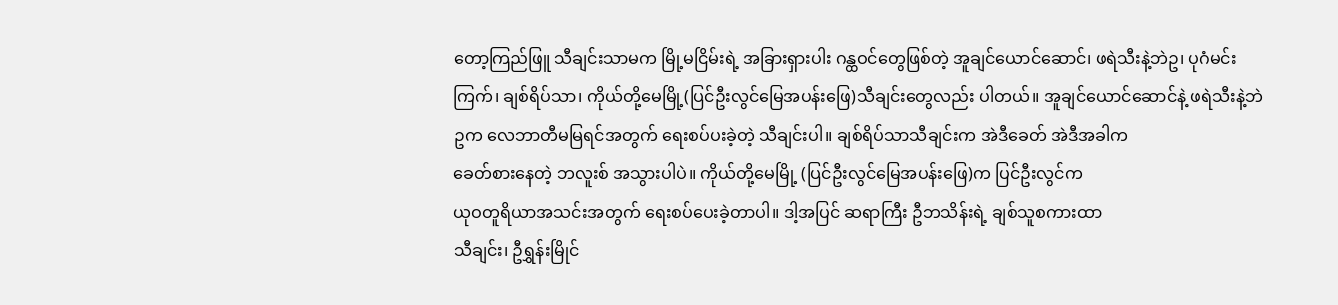တော့ကြည်ဖြူ သီချင်းသာမက မြို့မငြိမ်းရဲ့ အခြားရှားပါး ဂန္ထဝင်တွေဖြစ်တဲ့ အူချင်ယောင်ဆောင်၊ ဖရဲသီးနဲ့ဘဲဥ၊ ပုဂံမင်းကြက်၊ ချစ်ရိပ်သာ၊ ကိုယ်တို့မေမြို့(ပြင်ဦးလွင်မြေအပန်းဖြေ)သီချင်းတွေလည်း ပါတယ်။ အူချင်ယောင်ဆောင်နဲ့ ဖရဲသီးနဲ့ဘဲဥက လေဘာတီမမြရင်အတွက် ရေးစပ်ပးခဲ့တဲ့ သီချင်းပါ။ ချစ်ရိပ်သာသီချင်းက အဲဒီခေတ် အဲဒီအခါက
ခေတ်စားနေတဲ့ ဘလူးစ် အသွားပါပဲ။ ကိုယ်တို့မေမြို့ (ပြင်ဦးလွင်မြေအပန်းဖြေ)က ပြင်ဦးလွင်က
ယုဝတူရိယာအသင်းအတွက် ရေးစပ်ပေးခဲ့တာပါ။ ဒါ့အပြင် ဆရာကြီး ဦဘသိန်းရဲ့ ချစ်သူစကားထာ
သီချင်း၊ ဦရွှန်းမြိုင်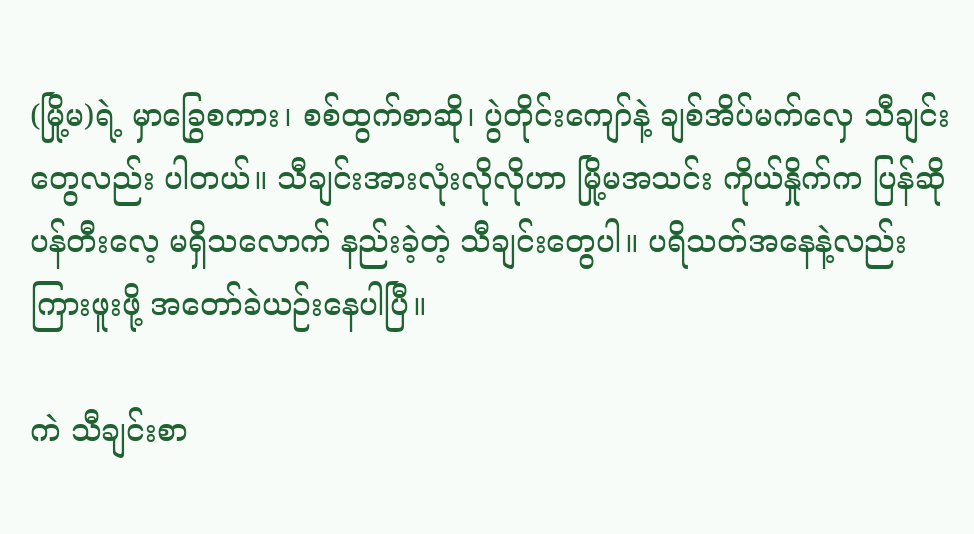(မြို့မ)ရဲ့ မှာခြွေစကား၊ စစ်ထွက်စာဆို၊ ပွဲတိုင်းကျော်နဲ့ ချစ်အိပ်မက်လှေ သီချင်းတွေလည်း ပါတယ်။ သီချင်းအားလုံးလိုလိုဟာ မြို့မအသင်း ကိုယ်နှိုက်က ပြန်ဆိုပန်တီးလေ့ မရှိသလောက် နည်းခဲ့တဲ့ သီချင်းတွေပါ။ ပရိသတ်အနေနဲ့လည်း ကြားဖူးဖို့ အတော်ခဲယဉ်းနေပါပြီ။

ကဲ သီချင်းစာ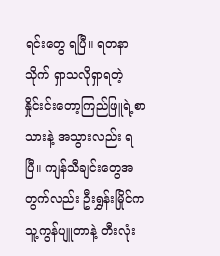ရင်းတွေ ရပြီ။ ရတနာသိုက် ရှာသလိုရှာရတဲ့ နှိုင်းင်းတော့ကြည်ဖြူရဲ့စာသားနဲ့ အသွားလည်း ရပြီ။ ကျန်သီချင်းတွေအတွက်လည်း ဦးရွှန်းမြိုင်က သူ့ကွန်ပျူတာနဲ့ တီးလုံး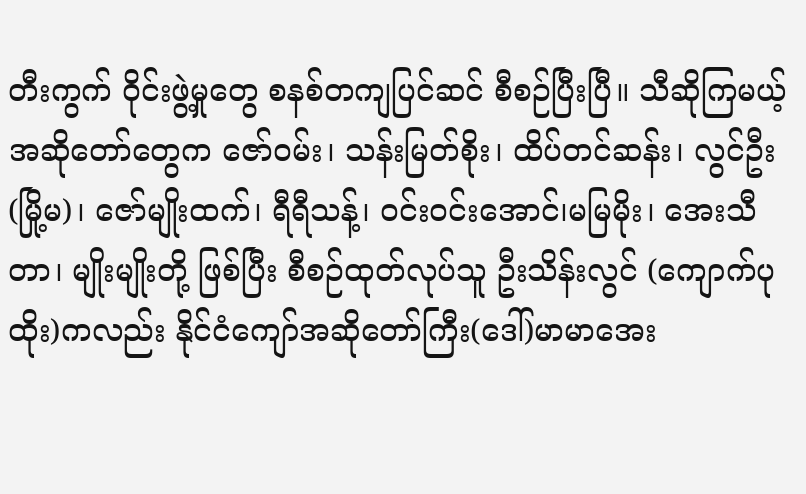တီးကွက် ဝိုင်းဖွဲ့မှုတွေ စနစ်တကျပြင်ဆင် စီစဉ်ပြီးပြီ။ သီဆိုကြမယ့် အဆိုတော်တွေက ဇော်ဝမ်း၊ သန်းမြတ်စိုး၊ ထိပ်တင်ဆန်း၊ လွင်ဦး(မြို့မ)၊ ဇော်မျိုးထက်၊ ရီရီသန့်၊ ဝင်းဝင်းအောင်၊မမြမိုး၊ အေးသီတာ၊ မျိုးမျိုးတို့ ဖြစ်ပြီး စီစဉ်ထုတ်လုပ်သူ ဦးသိန်းလွင် (ကျောက်ပုထိုး)ကလည်း နိုင်ငံကျော်အဆိုတော်ကြီး(ဒေါ်)မာမာအေး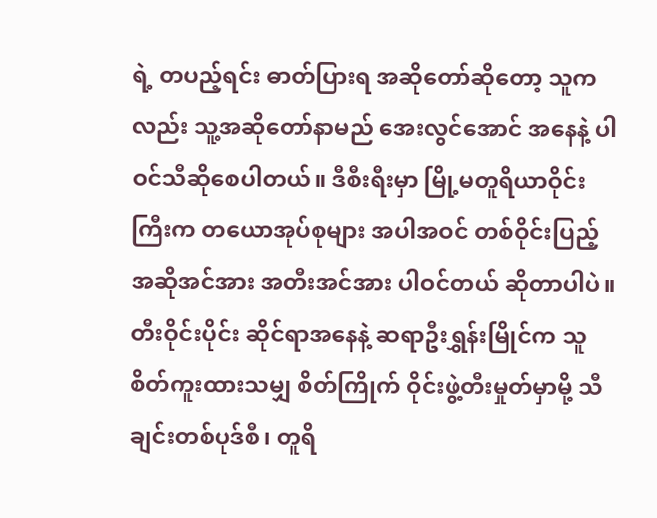ရဲ့ တပည့်ရင်း ဓာတ်ပြားရ အဆိုတော်ဆိုတော့ သူကလည်း သူ့အဆိုတော်နာမည် အေးလွင်အောင် အနေနဲ့ ပါဝင်သီဆိုစေပါတယ်။ ဒီစီးရီးမှာ မြို့မတူရိယာဝိုင်းကြီးက တယောအုပ်စုများ အပါအဝင် တစ်ဝိုင်းပြည့် အဆိုအင်အား အတီးအင်အား ပါဝင်တယ် ဆိုတာပါပဲ။ တီးဝိုင်းပိုင်း ဆိုင်ရာအနေနဲ့ ဆရာဦးရွှန်းမြိုင်က သူစိတ်ကူးထားသမျှ စိတ်ကြိုက် ဝိုင်းဖွဲ့တီးမှုတ်မှာမို့ သီချင်းတစ်ပုဒ်စီ၊ တူရိ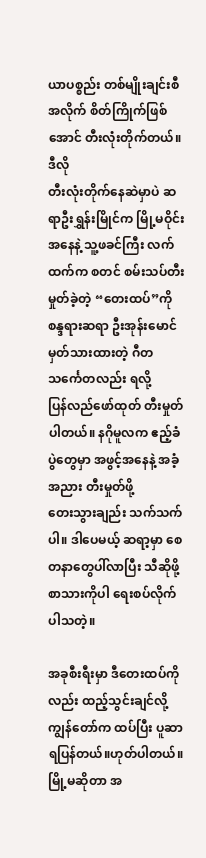ယာပစ္စည်း တစ်မျိုးချင်းစီ အလိုက် စိတ်ကြိုက်ဖြစ်အောင် တီးလုံးတိုက်တယ်။ ဒီလို
တီးလုံးတိုက်နေဆဲမှာပဲ ဆရာဦးရွှန်းမြိုင်က မြို့မဝိုင်းအနေနဲ့ သူ့ဖခင်ကြီး လက်ထက်က စတင် စမ်းသပ်တီးမှုတ်ခဲ့တဲ့ “တေးထပ်”ကို စန္ဒရားဆရာ ဦးအုန်းမောင် မှတ်သားထားတဲ့ ဂီတသင်္ကေတလည်း ရလို့
ပြန်လည်ဖော်ထုတ် တီးမှုတ်ပါတယ်။ နဂိုမူလက ဧည့်ခံပွဲတွေမှာ အဖွင့်အနေနဲ့ အခံ့အညား တီးမှုတ်ဖို့
တေးသွားချည်း သက်သက်ပါ။ ဒါပေမယ့် ဆရာ့မှာ စေတနာတွေပါ်လာပြီး သီဆိုဖို့ စာသားကိုပါ ရေးစပ်လိုက်ပါသတဲ့။

အခုစီးရီးမှာ ဒီတေးထပ်ကိုလည်း ထည့်သွင်းချင်လို့ ကျွန်တော်က ထပ်ပြီး ပူဆာရပြန်တယ်။ဟုတ်ပါတယ်။ မြို့မဆိုတာ အ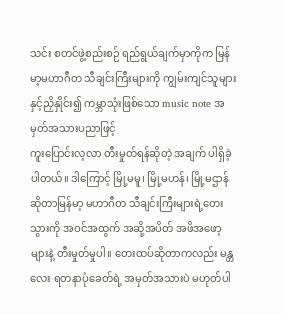သင်း စတင်ဖွဲ့စည်းစဉ် ရည်ရွယ်ချက်မှာကိုက မြန်မာ့မဟာဂီတ သီချင်းကြီးများကို ကျွမ်းကျင်သူများနှင့်ညှိနှိုင်း၍ ကမ္ဘာသုံးဖြစ်သော music note အမှတ်အသားပညာဖြင့်
ကူးပြောင်းလ့လာ တီးမှုတ်ရန်ဆိုတဲ့ အချက် ပါရှိခဲ့ပါတယ်။ ဒါကြောင့် မြို့မမူ၊ မြို့မဟန်၊ မြို့မဌာန်ဆိုတာမြန်မာ့ မဟာဂီတ သီချင်းကြီးများရဲ့တေးသွားကို အဝင်အထွက် အဆို့အပိတ် အဖိအဖော့များနဲ့ တီးမှုတ်မှုပါ။ တေးထပ်ဆိုတာကလည်း မန္တလေး ရတနာပုံခေတ်ရဲ့ အမှတ်အသားပဲ မဟုတ်ပါ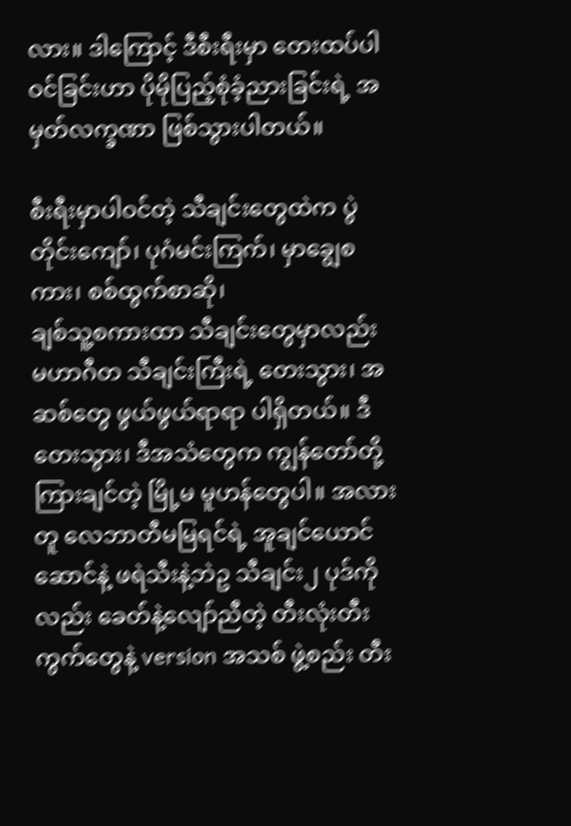လား။ ဒါကြောင့် ဒီစီးရီးမှာ တေးထပ်ပါဝင်ခြင်းဟာ ပိုမိုပြည့်စုံခံ့ညားခြင်းရဲ့ အမှတ်လက္ခဏာ ဖြစ်သွားပါတယ်။

စီးရီးမှာပါဝင်တဲ့ သီချင်းတွေထဲက ပွဲတိုင်းကျော်၊ ပုဂံမင်းကြက်၊ မှာချွေစကား၊ စစ်ထွက်စာဆို၊
ချစ်သူ့စကားထာ သီချင်းတွေမှာလည်း မဟာဂီတ သီချင်းကြီးရဲ့ တေးသွား၊ အဆစ်တွေ ဖွယ်ဖွယ်ရာရာ ပါရှိတယ်။ ဒီတေးသွား၊ ဒီအသံတွေက ကျွန်တော်တို့ ကြားချင်တဲ့ မြို့မ မူဟန်တွေပါ။ အလားတူ လေဘာတီမမြရင်ရဲ့ အူချင်ယောင်ဆောင်နဲ့ ဖရဲသီးနဲ့ဘဲဥ သီချင်း၂ ပုဒ်ကိုလည်း ခေတ်နဲ့လျော်ညီတဲ့ တီးလုံးတီးကွက်တွေနဲ့ version အသစ် ဖွဲ့စည်း တီး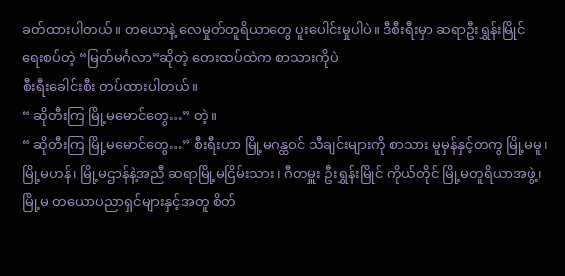ခတ်ထားပါတယ်။ တယောနဲ့ လေမှုတ်တူရိယာတွေ ပူးပေါင်းမှုပါပဲ။ ဒီစီးရီးမှာ ဆရာဦးရွှန်းမြိုင် ရေးစပ်တဲ့ “မြတ်မင်္ဂလာ”ဆိုတဲ့ တေးထပ်ထဲက စာသားကိုပဲ
စီးရီးခေါင်းစီး တပ်ထားပါတယ်။
“ ဆိုတီးကြ မြို့မမောင်တွေ…” တဲ့။
“ ဆိုတီးကြ မြို့မမောင်တွေ…” စီးရီးဟာ မြို့မဂန္ထဝင် သီချင်းများကို စာသား မူမှန်နှင့်တကွ မြို့မမူ၊ မြို့မဟန်၊ မြို့မဌာန်နဲ့အညီ ဆရာမြို့မငြိမ်းသား၊ ဂီတမှူး ဦးရွှန်းမြိုင် ကိုယ်တိုင် မြို့မတူရိယာအဖွဲ့၊ မြို့မ တယောပညာရှင်များနှင့်အတူ စိတ်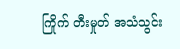ကြိုက် တီးမှုတ် အသံသွင်း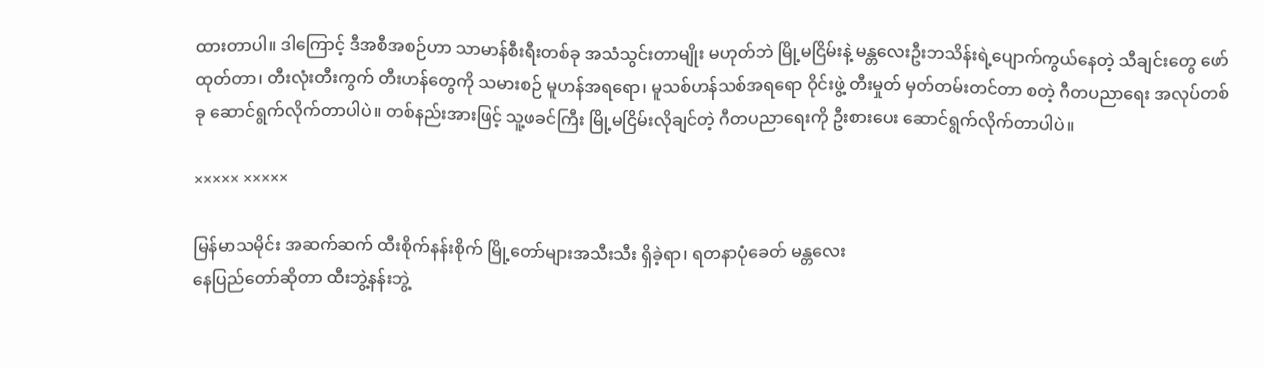ထားတာပါ။ ဒါကြောင့် ဒီအစီအစဉ်ဟာ သာမာန်စီးရီးတစ်ခု အသံသွင်းတာမျိုး မဟုတ်ဘဲ မြို့မငြိမ်းနဲ့ မန္တလေးဦးဘသိန်းရဲ့ပျောက်ကွယ်နေတဲ့ သီချင်းတွေ ဖော်ထုတ်တာ၊ တီးလုံးတီးကွက် တီးဟန်တွေကို သမားစဉ် မူဟန်အရရော၊ မူသစ်ဟန်သစ်အရရော ဝိုင်းဖွဲ့ တီးမှုတ် မှတ်တမ်းတင်တာ စတဲ့ ဂီတပညာရေး အလုပ်တစ်ခု ဆောင်ရွက်လိုက်တာပါပဲ။ တစ်နည်းအားဖြင့် သူ့ဖခင်ကြီး မြို့မငြိမ်းလိုချင်တဲ့ ဂီတပညာရေးကို ဦးစားပေး ဆောင်ရွက်လိုက်တာပါပဲ။

××××× ×××××

မြန်မာသမိုင်း အဆက်ဆက် ထီးစိုက်နန်းစိုက် မြို့တော်များအသီးသီး ရှိခဲ့ရာ၊ ရတနာပုံခေတ် မန္တလေး
နေပြည်တော်ဆိုတာ ထီးဘွဲ့နန်းဘွဲ့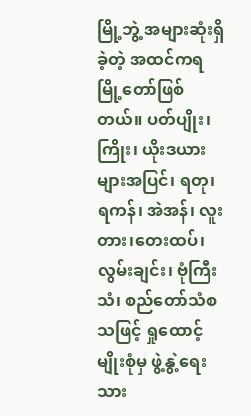မြို့ဘွဲ့ အများဆုံးရှိခဲ့တဲ့ အထင်ကရမြို့တော်ဖြစ်တယ်။ ပတ်ပျိုး၊
ကြိုး၊ ယိုးဒယားများအပြင်၊ ရတု၊ ရကန်၊ အဲအန်၊ လူးတား၊တေးထပ်၊ လွမ်းချင်း၊ ဗုံကြီးသံ၊ စည်တော်သံစသဖြင့် ရှုထောင့်မျိုးစုံမှ ဖွဲ့နွဲ့ရေးသား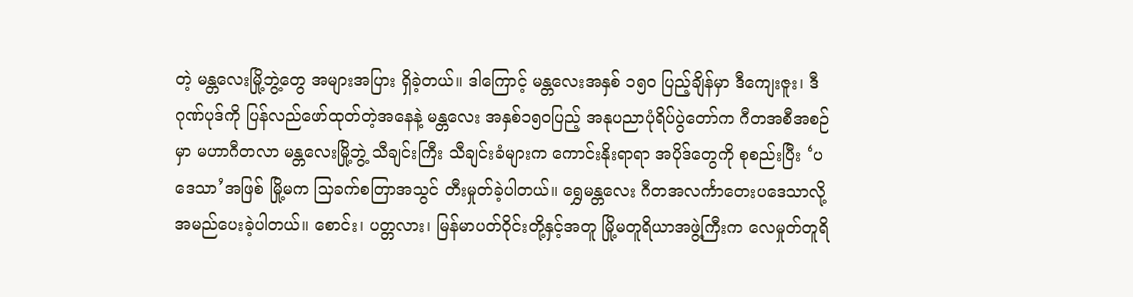တဲ့ မန္တလေးမြို့ဘွဲ့တွေ အများအပြား ရှိခဲ့တယ်။ ဒါကြောင့် မန္တလေးအနှစ် ၁၅ဝ ပြည့်ချိန်မှာ ဒီကျေးဇူး၊ ဒီဂုဏ်ပုဒ်ကို ပြန်လည်ဖော်ထုတ်တဲ့အနေနဲ့ မန္တလေး အနှစ်၁၅၀ပြည့် အနုပညာပုံရိပ်ပွဲတော်က ဂီတအစီအစဉ်မှာ မဟာဂီတလာ မန္တလေးမြို့ဘွဲ့ သီချင်းကြီး သီချင်းခံများက ကောင်းနိုးရာရာ အပိုဒ်တွေကို စုစည်းပြီး ‘ပဒေသာ’အဖြစ် မြို့မက သြခက်စတြာအသွင် တီးမှုတ်ခဲ့ပါတယ်။ ရွှေမန္တလေး ဂီတအလင်္ကာတေးပဒေသာလို့ အမည်ပေးခဲ့ပါတယ်။ စောင်း၊ ပတ္တလား၊ မြန်မာပတ်ဝိုင်းတို့နှင့်အတူ မြို့မတူရိယာအဖွဲ့ကြီးက လေမှုတ်တူရိ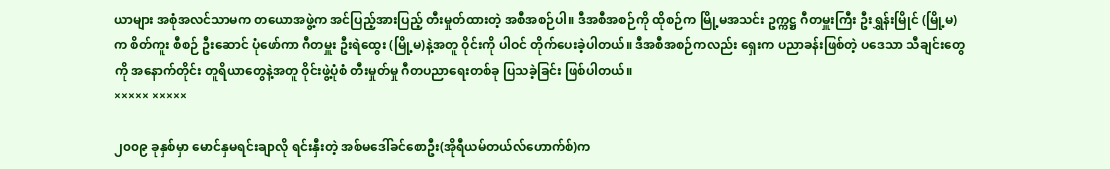ယာများ အစုံအလင်သာမက တယောအဖွဲ့က အင်ပြည့်အားပြည့် တီးမှုတ်ထားတဲ့ အစီအစဉ်ပါ။ ဒီအစီအစဉ်ကို ထိုစဉ်က မြို့မအသင်း ဥက္ကဋ္ဌ ဂီတမှူးကြီး ဦးရွှန်းမြိုင် (မြို့မ) က စိတ်ကူး စီစဉ် ဦးဆောင် ပုံဖော်ကာ ဂီတမှူး ဦးရဲထွေး (မြို့မ)နဲ့အတူ ဝိုင်းကို ပါဝင် တိုက်ပေးခဲ့ပါတယ်။ ဒီအစီအစဉ်ကလည်း ရှေးက ပညာခန်းဖြစ်တဲ့ ပဒေသာ သီချင်းတွေကို အနောက်တိုင်း တူရိယာတွေနဲ့အတူ ဝိုင်းဖွဲ့ပုံစံ တီးမှုတ်မှု ဂီတပညာရေးတစ်ခု ပြသခဲ့ခြင်း ဖြစ်ပါတယ်။
××××× ×××××

၂၀၀၉ ခုနှစ်မှာ မောင်နှမရင်းချာလို ရင်းနှီးတဲ့ အစ်မဒေါ်ခင်စောဦး(အိုရီယမ်တယ်လ်ဟောက်စ်)က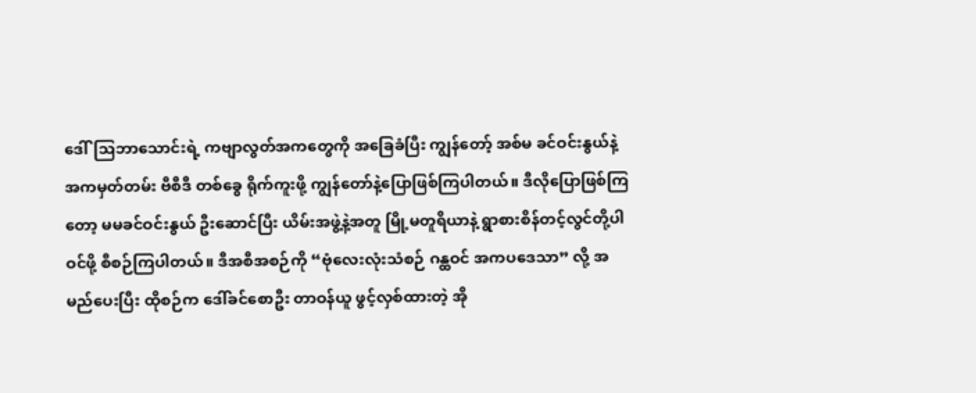ဒေါ်သြဘာသောင်းရဲ့ ကဗျာလွတ်အကတွေကို အခြေခံပြီး ကျွန်တော့် အစ်မ ခင်ဝင်းနွယ်နဲ့ အကမှတ်တမ်း ဗီစီဒီ တစ်ခွေ ရိုက်ကူးဖို့ ကျွန်တော်နဲ့ပြောဖြစ်ကြပါတယ်။ ဒီလိုပြောဖြစ်ကြတော့ မမခင်ဝင်းနွယ် ဦးဆောင်ပြီး ယိမ်းအဖွဲ့နဲ့အတူ မြို့မတူရိယာနဲ့ ရွာစားစိန်တင့်လွင်တို့ပါဝင်ဖို့ စီစဉ်ကြပါတယ်။ ဒီအစီအစဉ်ကို “ဗုံလေးလုံးသံစဉ် ဂန္ထဝင် အကပဒေသာ” လို့ အမည်ပေးပြီး ထိုစဉ်က ဒေါ်ခင်စောဦး တာဝန်ယူ ဖွင့်လှစ်ထားတဲ့ အို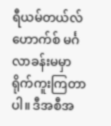ရီယမ်တယ်လ်ဟောက်စ် မင်္ဂလာခန်းမမှာ ရိုက်ကူးကြတာပါ။ ဒီအစီအ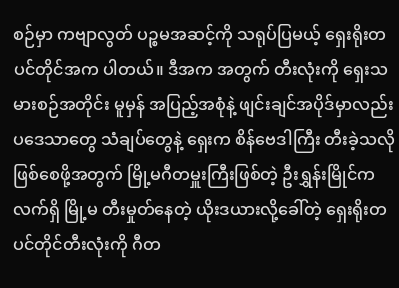စဉ်မှာ ကဗျာလွတ် ပဉ္စမအဆင့်ကို သရုပ်ပြမယ့် ရှေးရိုးတပင်တိုင်အက ပါတယ်။ ဒီအက အတွက် တီးလုံးကို ရှေးသမားစဉ်အတိုင်း မူမှန် အပြည့်အစုံနဲ့ ဖျင်းချင်အပိုဒ်မှာလည်း ပဒေသာတွေ သံချပ်တွေနဲ့ ရှေးက စိန်ဗေဒါကြီး တီးခဲ့သလိုဖြစ်စေဖို့အတွက် မြို့မဂီတမှူးကြီးဖြစ်တဲ့ ဦးရွှန်းမြိုင်က လက်ရှိ မြို့မ တီးမှုတ်နေတဲ့ ယိုးဒယားလို့ခေါ်တဲ့ ရှေးရိုးတပင်တိုင်တီးလုံးကို ဂီတ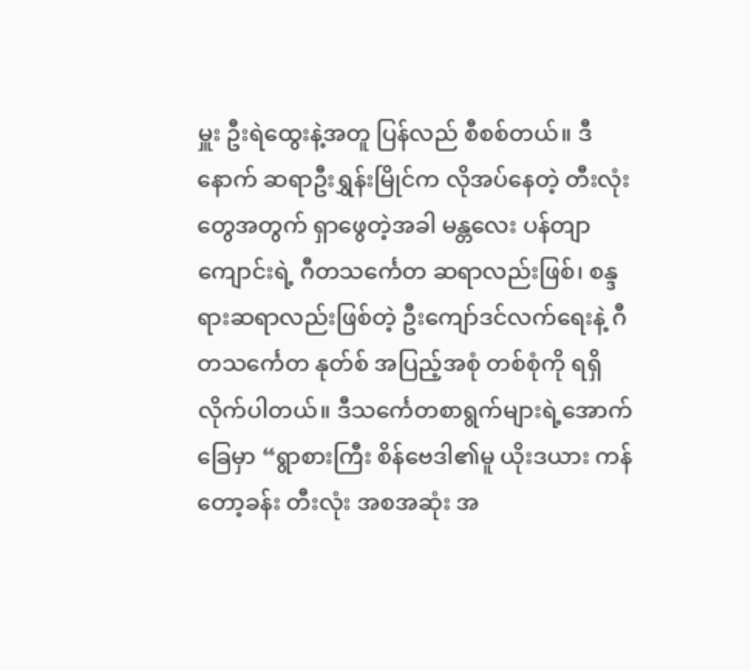မှူး ဦးရဲထွေးနဲ့အတူ ပြန်လည် စီစစ်တယ်။ ဒီနောက် ဆရာဦးရွှန်းမြိုင်က လိုအပ်နေတဲ့ တီးလုံးတွေအတွက် ရှာဖွေတဲ့အခါ မန္တလေး ပန်တျာကျောင်းရဲ့ ဂီတသင်္ကေတ ဆရာလည်းဖြစ်၊ စန္ဒရားဆရာလည်းဖြစ်တဲ့ ဦးကျော်ဒင်လက်ရေးနဲ့ ဂီတသင်္ကေတ နုတ်စ် အပြည့်အစုံ တစ်စုံကို ရရှိလိုက်ပါတယ်။ ဒီသင်္ကေတစာရွက်များရဲ့အောက်ခြေမှာ “ရွာစားကြီး စိန်ဗေဒါ၏မူ ယိုးဒယား ကန်တော့ခန်း တီးလုံး အစအဆုံး အ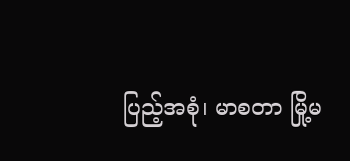ပြည့်အစုံ၊ မာစတာ မြို့မ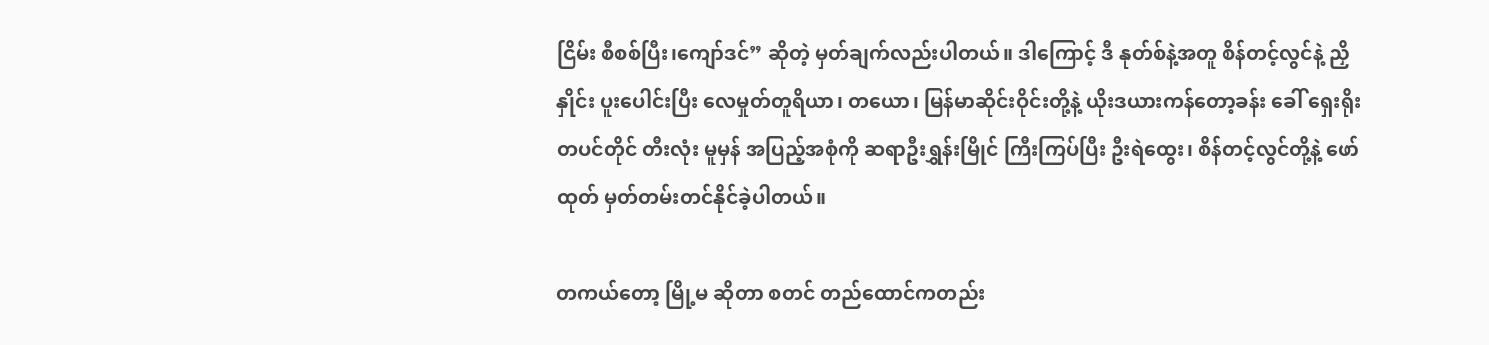ငြိမ်း စီစစ်ပြီး၊ကျော်ဒင်” ဆိုတဲ့ မှတ်ချက်လည်းပါတယ်။ ဒါကြောင့် ဒီ နုတ်စ်နဲ့အတူ စိန်တင့်လွင်နဲ့ ညှိနှိုင်း ပူးပေါင်းပြီး လေမှုတ်တူရိယာ၊ တယော၊ မြန်မာဆိုင်းဝိုင်းတို့နဲ့ ယိုးဒယားကန်တော့ခန်း ခေါ် ရှေးရိုးတပင်တိုင် တီးလုံး မူမှန် အပြည့်အစုံကို ဆရာဦးရွှန်းမြိုင် ကြီးကြပ်ပြီး ဦးရဲထွေး၊ စိန်တင့်လွင်တို့နဲ့ ဖော်ထုတ် မှတ်တမ်းတင်နိုင်ခဲ့ပါတယ်။

တကယ်တော့ မြို့မ ဆိုတာ စတင် တည်ထောင်ကတည်း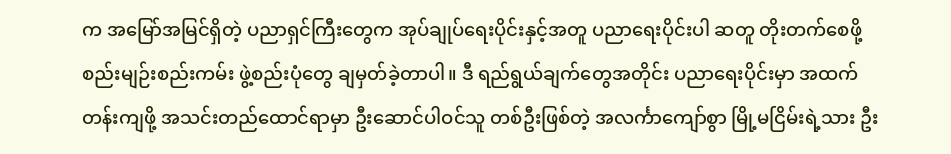က အမြော်အမြင်ရှိတဲ့ ပညာရှင်ကြီးတွေက အုပ်ချုပ်ရေးပိုင်းနှင့်အတူ ပညာရေးပိုင်းပါ ဆတူ တိုးတက်စေဖို့ စည်းမျဉ်းစည်းကမ်း ဖွဲ့စည်းပုံတွေ ချမှတ်ခဲ့တာပါ။ ဒီ ရည်ရွယ်ချက်တွေအတိုင်း ပညာရေးပိုင်းမှာ အထက်တန်းကျဖို့ အသင်းတည်ထောင်ရာမှာ ဦးဆောင်ပါဝင်သူ တစ်ဦးဖြစ်တဲ့ အလင်္ကာကျော်စွာ မြို့မငြိမ်းရဲ့သား ဦး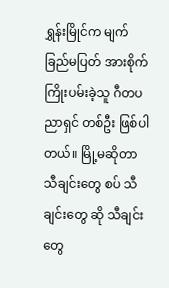ရွှန်းမြိုင်က မျက်ခြည်မပြတ် အားစိုက်ကြိုးပမ်းခဲ့သူ ဂီတပညာရှင် တစ်ဦး ဖြစ်ပါတယ်။ မြို့မဆိုတာ သီချင်းတွေ စပ် သီချင်းတွေ ဆို သီချင်းတွေ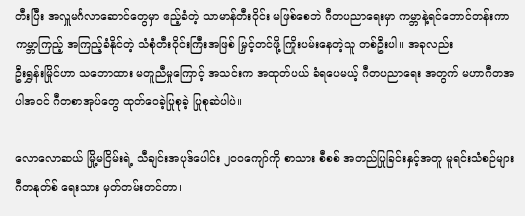တီးပြီး အလှူမင်္ဂလာဆောင်တွေမှာ ဧည့်ခံတဲ့ သာမာန်တီးဝိုင်း မဖြစ်စေဘဲ ဂီတပညာရေးမှာ ကမ္ဘာနဲ့ရင်ဘောင်တန်းကာ ကမ္ဘာကြည့် အကြည့်ခံနိုင်တဲ့ သံစုံတီးဝိုင်းကြီးအဖြစ် မြှင့်တင်ဖို့ ကြိုးပမ်းနေတဲ့သူ တစ်ဦးပါ။ အခုလည်း
ဦးရွှန်းမြိုင်ဟာ သဘောထား မတူညီမှုကြောင့် အသင်းက အထုတ်ပယ် ခံရပေမယ့် ဂီတပညာရေး အတွက် မဟာဂီတအပါအဝင် ဂီတစာအုပ်တွေ ထုတ်ဝေခဲ့ပြုစုခဲ့ ပြုစုဆဲပါပဲ။

လောလောဆယ် မြို့မငြိမ်းရဲ့ သီချင်းအပုဒ်ပေါင်း ၂၀၀ကျော်ကို စာသား စီစစ် အတည်ပြုခြင်းနှင့်အတူ မူရင်းသံစဉ်များ ဂီတနုတ်စ် ရေးသား မှတ်တမ်းတင်တာ၊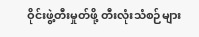ဝိုင်းဖွဲ့တီးမှုတ်ဖို့ တီးလုံးသံစဉ်များ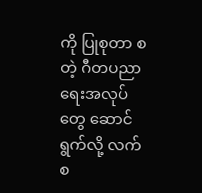ကို ပြုစုတာ စတဲ့ ဂီတပညာရေးအလုပ်တွေ ဆောင်ရွက်လို့ လက်စ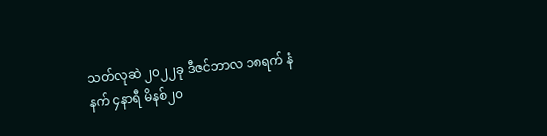သတ်လုဆဲ ၂၀၂၂ခု ဒီဇင်ဘာလ ၁၈ရက် နံနက် ၄နာရီ မိနစ်၂၀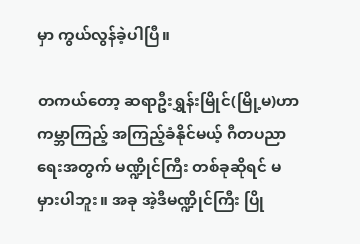မှာ ကွယ်လွန်ခဲ့ပါပြီ။

တကယ်တော့ ဆရာဦးရွှန်းမြိုင်(မြို့မ)ဟာ ကမ္ဘာကြည့် အကြည့်ခံနိုင်မယ့် ဂီတပညာရေးအတွက် မဏ္ဍိုင်ကြီး တစ်ခုဆိုရင် မမှားပါဘူး။ အခု အဲ့ဒီမဏ္ဍိုင်ကြီး ပြို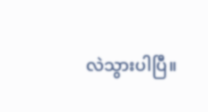လဲသွားပါပြီ။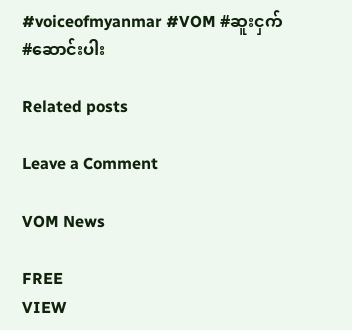#voiceofmyanmar #VOM #ဆူးငှက် #ဆောင်းပါး

Related posts

Leave a Comment

VOM News

FREE
VIEW